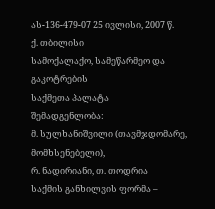ას-136-479-07 25 ივლისი, 2007 წ.
ქ. თბილისი
სამოქალაქო, სამეწარმეო და გაკოტრების
საქმეთა პალატა
შემადგენლობა:
მ. სულხანიშვილი (თავმჯდომარე, მომხსენებელი),
რ. ნადირიანი, თ. თოდრია
საქმის განხილვის ფორმა –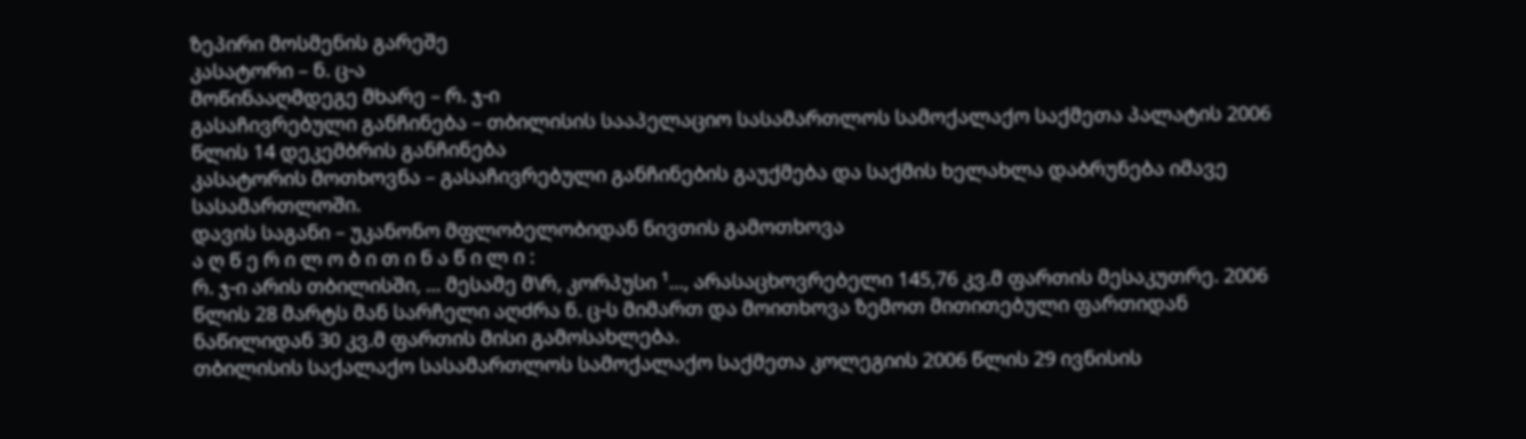ზეპირი მოსმენის გარეშე
კასატორი – ნ. ც-ა
მოწინააღმდეგე მხარე – რ. ჯ-ი
გასაჩივრებული განჩინება – თბილისის სააპელაციო სასამართლოს სამოქალაქო საქმეთა პალატის 2006 წლის 14 დეკემბრის განჩინება
კასატორის მოთხოვნა – გასაჩივრებული განჩინების გაუქმება და საქმის ხელახლა დაბრუნება იმავე სასამართლოში.
დავის საგანი – უკანონო მფლობელობიდან ნივთის გამოთხოვა
ა ღ წ ე რ ი ლ ო ბ ი თ ი ნ ა წ ი ლ ი :
რ. ჯ-ი არის თბილისში, ... მესამე მ\რ, კორპუსი ¹..., არასაცხოვრებელი 145,76 კვ.მ ფართის მესაკუთრე. 2006 წლის 28 მარტს მან სარჩელი აღძრა ნ. ც-ს მიმართ და მოითხოვა ზემოთ მითითებული ფართიდან ნაწილიდან 30 კვ.მ ფართის მისი გამოსახლება.
თბილისის საქალაქო სასამართლოს სამოქალაქო საქმეთა კოლეგიის 2006 წლის 29 ივნისის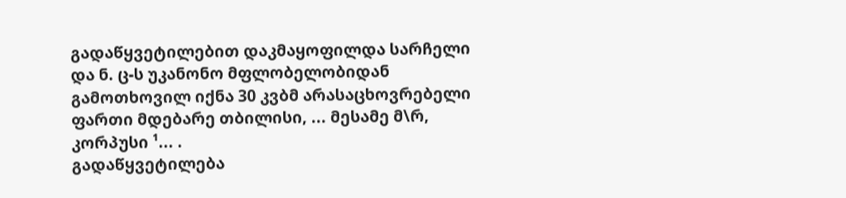გადაწყვეტილებით დაკმაყოფილდა სარჩელი და ნ. ც-ს უკანონო მფლობელობიდან გამოთხოვილ იქნა 30 კვბმ არასაცხოვრებელი ფართი მდებარე თბილისი, ... მესამე მ\რ, კორპუსი ¹... .
გადაწყვეტილება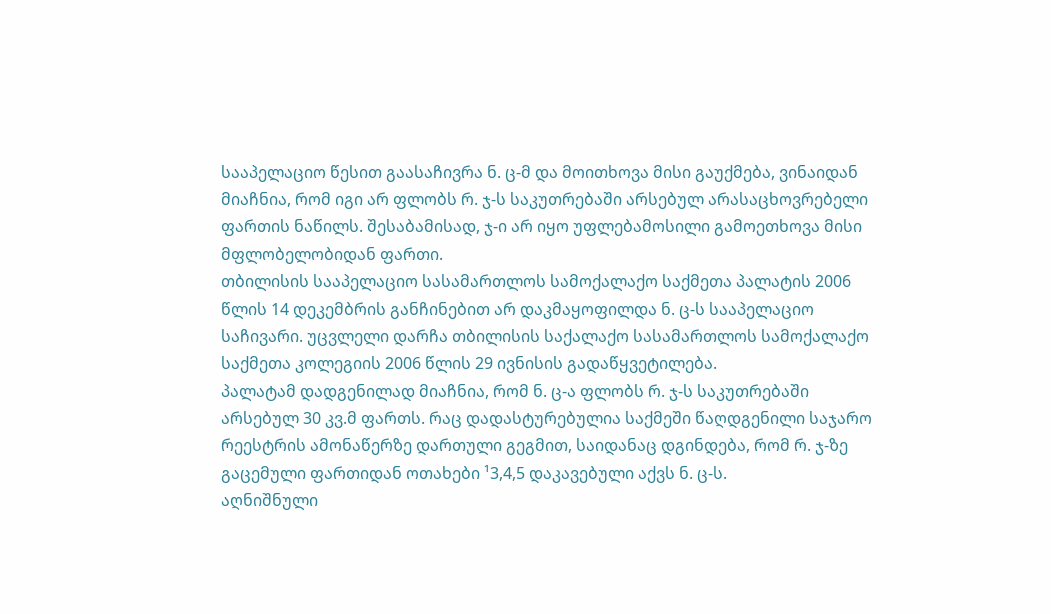სააპელაციო წესით გაასაჩივრა ნ. ც-მ და მოითხოვა მისი გაუქმება, ვინაიდან მიაჩნია, რომ იგი არ ფლობს რ. ჯ-ს საკუთრებაში არსებულ არასაცხოვრებელი ფართის ნაწილს. შესაბამისად, ჯ-ი არ იყო უფლებამოსილი გამოეთხოვა მისი მფლობელობიდან ფართი.
თბილისის სააპელაციო სასამართლოს სამოქალაქო საქმეთა პალატის 2006 წლის 14 დეკემბრის განჩინებით არ დაკმაყოფილდა ნ. ც-ს სააპელაციო საჩივარი. უცვლელი დარჩა თბილისის საქალაქო სასამართლოს სამოქალაქო საქმეთა კოლეგიის 2006 წლის 29 ივნისის გადაწყვეტილება.
პალატამ დადგენილად მიაჩნია, რომ ნ. ც-ა ფლობს რ. ჯ-ს საკუთრებაში არსებულ 30 კვ.მ ფართს. რაც დადასტურებულია საქმეში წაღდგენილი საჯარო რეესტრის ამონაწერზე დართული გეგმით, საიდანაც დგინდება, რომ რ. ჯ-ზე გაცემული ფართიდან ოთახები ¹3,4,5 დაკავებული აქვს ნ. ც-ს.
აღნიშნული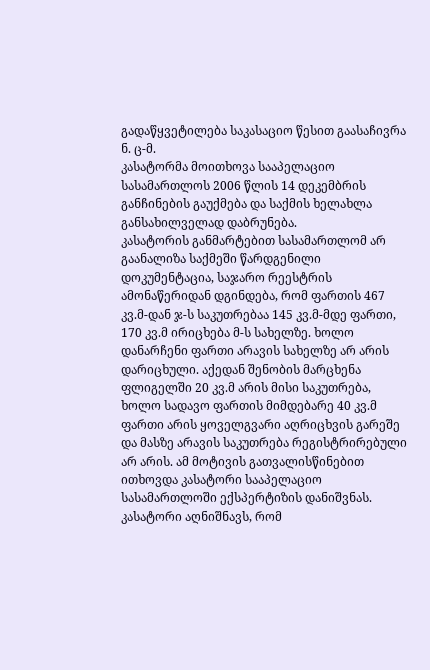გადაწყვეტილება საკასაციო წესით გაასაჩივრა ნ. ც-მ.
კასატორმა მოითხოვა სააპელაციო სასამართლოს 2006 წლის 14 დეკემბრის განჩინების გაუქმება და საქმის ხელახლა განსახილველად დაბრუნება.
კასატორის განმარტებით სასამართლომ არ გაანალიზა საქმეში წარდგენილი დოკუმენტაცია, საჯარო რეესტრის ამონაწერიდან დგინდება, რომ ფართის 467 კვ.მ-დან ჯ-ს საკუთრებაა 145 კვ.მ-მდე ფართი, 170 კვ.მ ირიცხება მ-ს სახელზე. ხოლო დანარჩენი ფართი არავის სახელზე არ არის დარიცხული. აქედან შენობის მარცხენა ფლიგელში 20 კვ.მ არის მისი საკუთრება, ხოლო სადავო ფართის მიმდებარე 40 კვ.მ ფართი არის ყოველგვარი აღრიცხვის გარეშე და მასზე არავის საკუთრება რეგისტრირებული არ არის. ამ მოტივის გათვალისწინებით ითხოვდა კასატორი სააპელაციო სასამართლოში ექსპერტიზის დანიშვნას.
კასატორი აღნიშნავს, რომ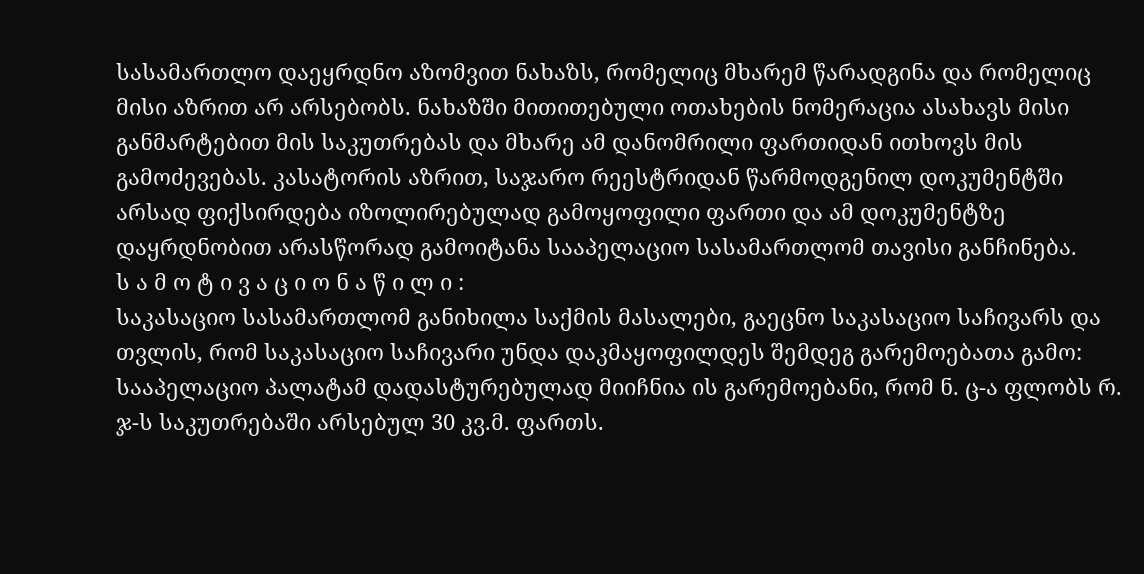სასამართლო დაეყრდნო აზომვით ნახაზს, რომელიც მხარემ წარადგინა და რომელიც მისი აზრით არ არსებობს. ნახაზში მითითებული ოთახების ნომერაცია ასახავს მისი განმარტებით მის საკუთრებას და მხარე ამ დანომრილი ფართიდან ითხოვს მის გამოძევებას. კასატორის აზრით, საჯარო რეესტრიდან წარმოდგენილ დოკუმენტში არსად ფიქსირდება იზოლირებულად გამოყოფილი ფართი და ამ დოკუმენტზე დაყრდნობით არასწორად გამოიტანა სააპელაციო სასამართლომ თავისი განჩინება.
ს ა მ ო ტ ი ვ ა ც ი ო ნ ა წ ი ლ ი :
საკასაციო სასამართლომ განიხილა საქმის მასალები, გაეცნო საკასაციო საჩივარს და თვლის, რომ საკასაციო საჩივარი უნდა დაკმაყოფილდეს შემდეგ გარემოებათა გამო:
სააპელაციო პალატამ დადასტურებულად მიიჩნია ის გარემოებანი, რომ ნ. ც-ა ფლობს რ. ჯ-ს საკუთრებაში არსებულ 30 კვ.მ. ფართს.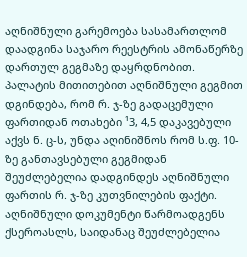აღნიშნული გარემოება სასამართლომ დაადგინა საჯარო რეესტრის ამონაწერზე დართულ გეგმაზე დაყრდნობით. პალატის მითითებით აღნიშნული გეგმით დგინდება, რომ რ. ჯ-ზე გადაცემული ფართიდან ოთახები ¹3, 4,5 დაკავებული აქვს ნ. ც-ს, უნდა აღინიშნოს რომ ს.ფ. 10-ზე განთავსებული გეგმიდან შეუძლებელია დადგინდეს აღნიშნული ფართის რ. ჯ-ზე კუთვნილების ფაქტი. აღნიშნული დოკუმენტი წარმოადგენს ქსეროასლს, საიდანაც შეუძლებელია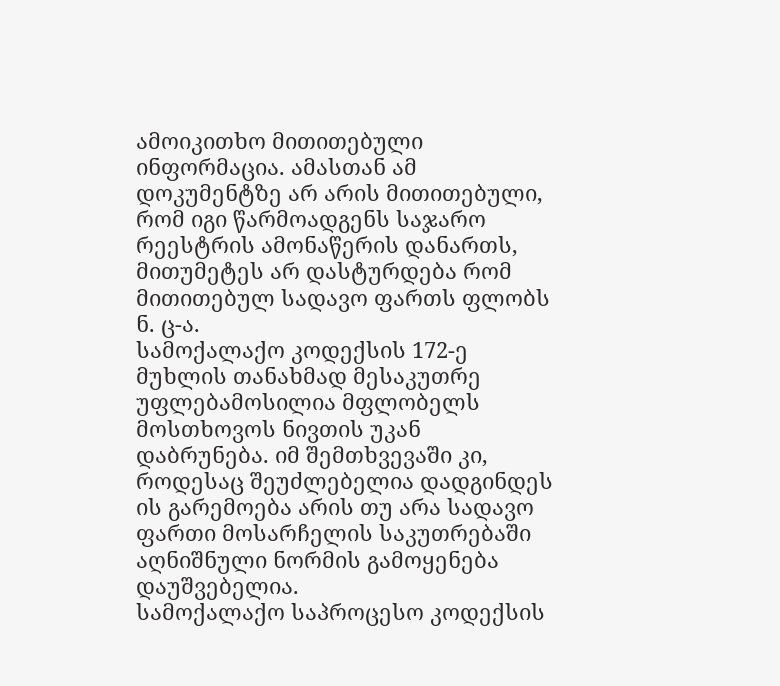ამოიკითხო მითითებული ინფორმაცია. ამასთან ამ დოკუმენტზე არ არის მითითებული, რომ იგი წარმოადგენს საჯარო რეესტრის ამონაწერის დანართს, მითუმეტეს არ დასტურდება რომ მითითებულ სადავო ფართს ფლობს ნ. ც-ა.
სამოქალაქო კოდექსის 172-ე მუხლის თანახმად მესაკუთრე უფლებამოსილია მფლობელს მოსთხოვოს ნივთის უკან დაბრუნება. იმ შემთხვევაში კი, როდესაც შეუძლებელია დადგინდეს ის გარემოება არის თუ არა სადავო ფართი მოსარჩელის საკუთრებაში აღნიშნული ნორმის გამოყენება დაუშვებელია.
სამოქალაქო საპროცესო კოდექსის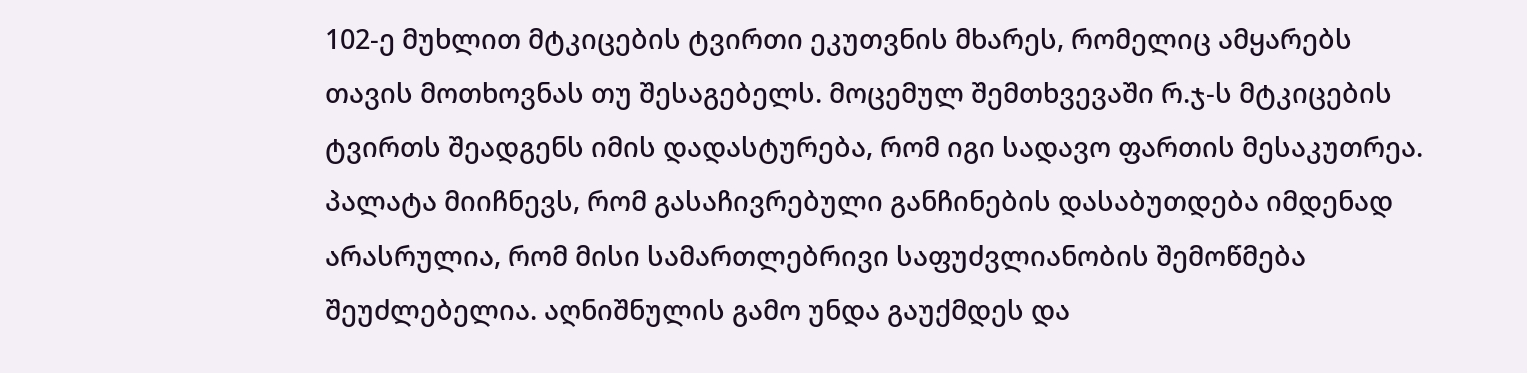102-ე მუხლით მტკიცების ტვირთი ეკუთვნის მხარეს, რომელიც ამყარებს თავის მოთხოვნას თუ შესაგებელს. მოცემულ შემთხვევაში რ.ჯ-ს მტკიცების ტვირთს შეადგენს იმის დადასტურება, რომ იგი სადავო ფართის მესაკუთრეა.
პალატა მიიჩნევს, რომ გასაჩივრებული განჩინების დასაბუთდება იმდენად არასრულია, რომ მისი სამართლებრივი საფუძვლიანობის შემოწმება შეუძლებელია. აღნიშნულის გამო უნდა გაუქმდეს და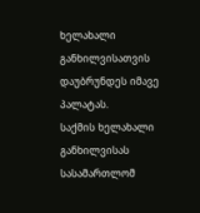ხელახალი განხილვისათვის დაუბრუნდეს იმავე პალატას.
საქმის ხელახალი განხილვისას სასამართლომ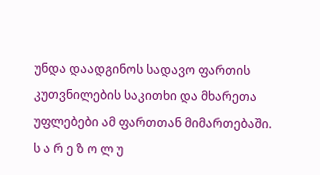უნდა დაადგინოს სადავო ფართის კუთვნილების საკითხი და მხარეთა უფლებები ამ ფართთან მიმართებაში.
ს ა რ ე ზ ო ლ უ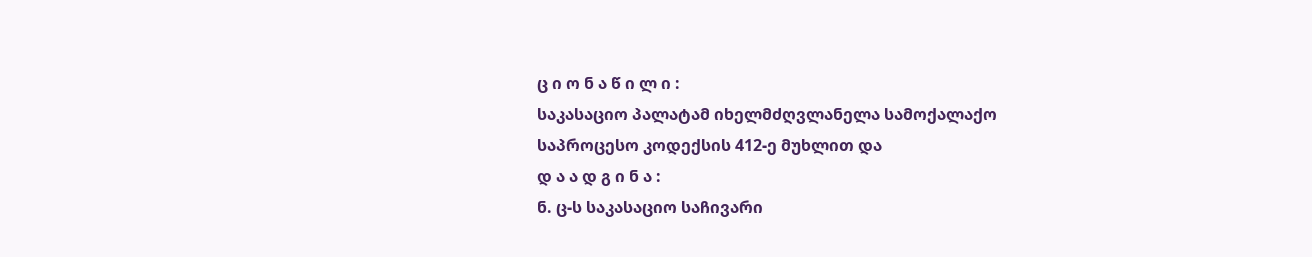ც ი ო ნ ა წ ი ლ ი :
საკასაციო პალატამ იხელმძღვლანელა სამოქალაქო საპროცესო კოდექსის 412-ე მუხლით და
დ ა ა დ გ ი ნ ა :
ნ. ც-ს საკასაციო საჩივარი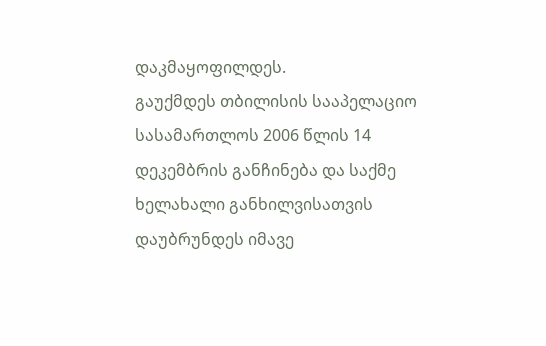დაკმაყოფილდეს.
გაუქმდეს თბილისის სააპელაციო სასამართლოს 2006 წლის 14 დეკემბრის განჩინება და საქმე ხელახალი განხილვისათვის დაუბრუნდეს იმავე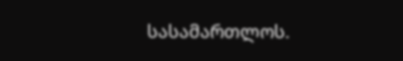სასამართლოს.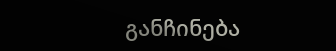განჩინება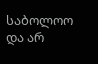საბოლოო და არ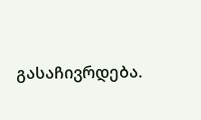გასაჩივრდება.